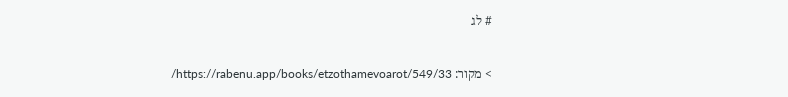# לג

> מקור: https://rabenu.app/books/etzothamevoarot/549/33/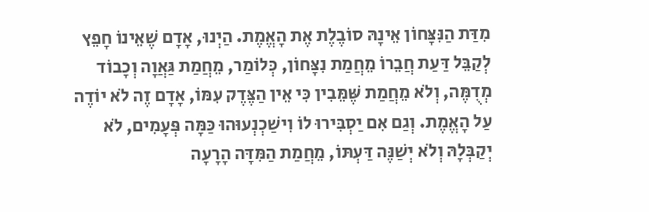מִדַּת הַנִּצָּחוֹן אֵינָהּ סוֹבֶלֶת אֶת הָאֱמֶת. הַיְנוּ, אָדָם שֶׁאֵינוֹ חָפֵץ לְקַבֵּל דַּעַת חֲבֵרוֹ מֵחֲמַת נִצָּחוֹן, כְּלוֹמַר, מֵחֲמַת גַּאֲוָה וְכָבוֹד מְדֻמֶּה, וְלֹא מֵחֲמַת שֶּׁמֵּבִין כִּי אֵין הַצֶּדֶק עִמּוֹ, אָדָם זֶה לֹא יוֹדֶה עַל הָאֱמֶת. וְגַם אִם יַסְבִּירוּ לוֹ וִישַׁכְנְעוּהוּ כַּמָּה פְּעָמִים, לֹא יְקַבְּלָהּ וְלֹא יְשַׁנֶּה דַּעְתּוֹ, מֵחֲמַת הַמִּדָּה הָרָעָה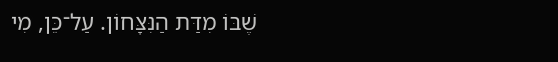שֶׁבּוֹ מִדַּת הַנִּצָּחוֹן. עַל־כֵּן, מִי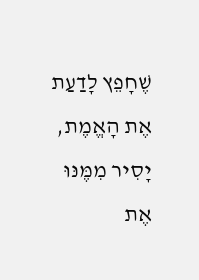שֶׁחָפֵץ לָדַעַת אֶת הָאֱמֶת, יָסִיר מִמֶּנּוּ אֶת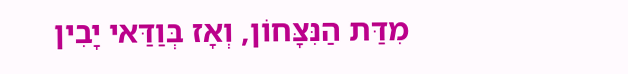מִדַּת הַנִּצָּחוֹן, וְאָז בְּוַדַּאי יָבִין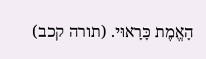הָאֱמֶת כָּרָאוּי. (תורה קכב)